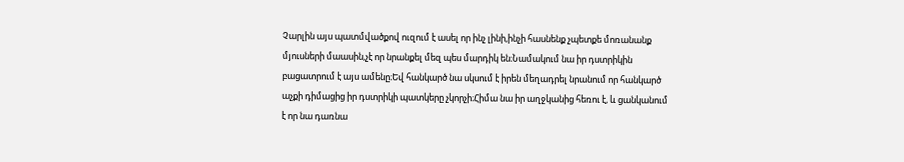Չարլին այս պատմվածքով ուզում է ասել որ ինչ լինի,ինչի հասնենք չպետքե մոռանանք մյուսների մաասին,չէ որ նրանքել մեզ պես մարդիկ են։Նամակում նա իր դստրիկին բացատրում է այս ամենը։Եվ հանկարծ նա սկսում է իրեն մեղադրել նրանում որ հանկարծ աչքի դիմացից իր դստրիկի պատկերը չկորչի։Հիմա նա իր աղջկանից հեռու է, և ցանկանում է որ նա դառնա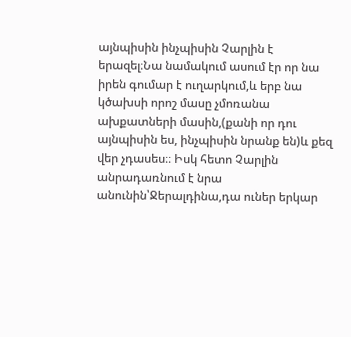այնպիսին ինչպիսին Չարլին է երազել։Նա նամակում ասում էր որ նա իրեն գումար է ուղարկում,և երբ նա կծախսի որոշ մասը չմոռանա ախքատների մասին,(քանի որ դու այնպիսին ես, ինչպիսին նրանք են)և քեզ վեր չդասես։։ Իսկ հետո Չարլին անրադառնում է նրա անունին՝Ջերալդինա,դա ուներ երկար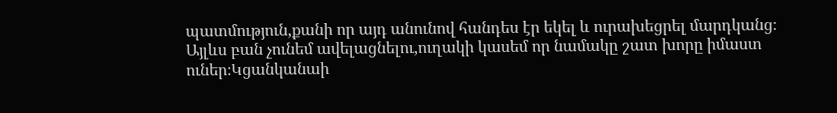պատմություն,քանի որ այդ անունով հանդես էր եկել և ուրախեցրել մարդկանց։
Այլևս բան չունեմ ավելացնելու,ուղակի կասեմ որ նամակը շատ խորը իմաստ ուներ։Կցանկանաի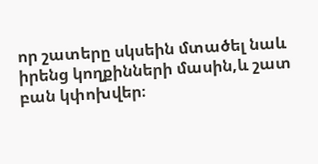որ շատերը սկսեին մտածել նաև իրենց կողքինների մասին,և շատ բան կփոխվեր։